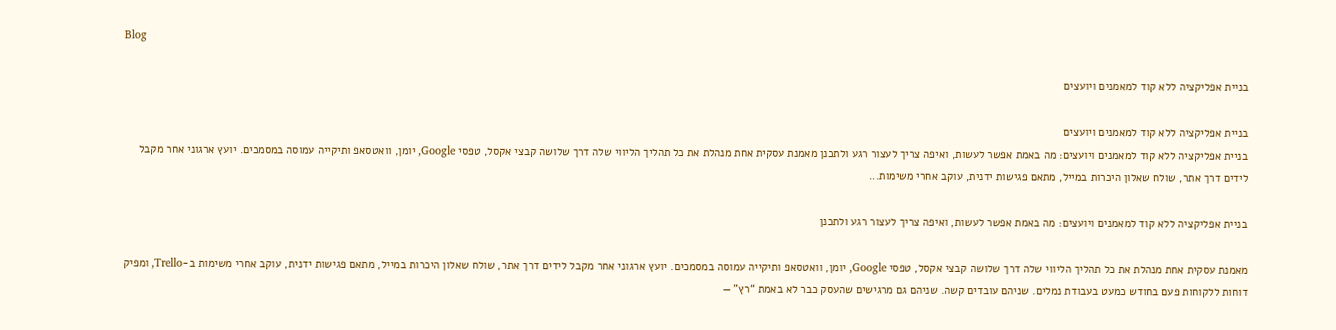Blog

בניית אפליקציה ללא קוד למאמנים ויועצים

בניית אפליקציה ללא קוד למאמנים ויועצים
בניית אפליקציה ללא קוד למאמנים ויועצים: מה באמת אפשר לעשות, ואיפה צריך לעצור רגע ולתכנן מאמנת עסקית אחת מנהלת את כל תהליך הליווי שלה דרך שלושה קבצי אקסל, טפסי Google, יומן, וואטסאפ ותיקייה עמוסה במסמכים. יועץ ארגוני אחר מקבל לידים דרך אתר, שולח שאלון היכרות במייל, מתאם פגישות ידנית, עוקב אחרי משימות...

בניית אפליקציה ללא קוד למאמנים ויועצים: מה באמת אפשר לעשות, ואיפה צריך לעצור רגע ולתכנן

מאמנת עסקית אחת מנהלת את כל תהליך הליווי שלה דרך שלושה קבצי אקסל, טפסי Google, יומן, וואטסאפ ותיקייה עמוסה במסמכים. יועץ ארגוני אחר מקבל לידים דרך אתר, שולח שאלון היכרות במייל, מתאם פגישות ידנית, עוקב אחרי משימות ב-Trello, ומפיק דוחות ללקוחות פעם בחודש כמעט בעבודת נמלים. שניהם עובדים קשה. שניהם גם מרגישים שהעסק כבר לא באמת “רץ” —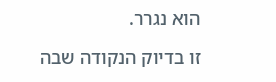הוא נגרר.

זו בדיוק הנקודה שבה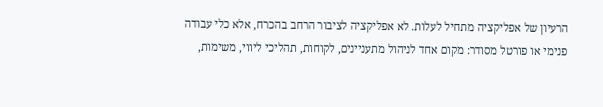הרעיון של אפליקציה מתחיל לעלות. לא אפליקציה לציבור הרחב בהכרח, אלא כלי עבודה פנימי או פורטל מסודר: מקום אחד לניהול מתעניינים, לקוחות, תהליכי ליווי, משימות,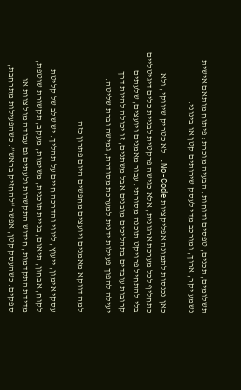תשלומים, תכנים, טפסים ודוחות. הבעיה מוכרת: פיתוח מותאם אישית נשמע יקר, ארוך, ומורכב מדי לעסק שירותים קטן או בינוני.

כאן נכנסות לתמונה אפליקציות No-Code. לא כטריק שיווקי, ולא כתחליף לכל מערכת ארגונית, אלא כגישה פרקטית לבניית כלים דיגיטליים בלי להתחיל פרויקט תוכנה מסורתי. עבור מאמנים ויועצים, שלעתים קרובות עובדים בתהליכים מובנים אבל משתנים, זו יכולה להיות דרך יעילה להפוך פעילות ידנית למערכת מסודרת, גמישה וברת שליטה.

למה דווקא מאמנים ויועצים מחפשים היום פתרון כזה

עסקי אימון, ייעוץ, ליווי והדרכה חיים על תהליך. יש שלב של קליטת לקוח, אבחון, תיאום, בניית תוכנית, משימות, מעקב, תקשורת שוטפת, מדידת התקדמות, חידוש התקשרות ולעתים גם עבודה מול צוות או ספקים. כשהעסק קטן, אפשר “להחזיק בראש”. כשהפעילות מתרחבת,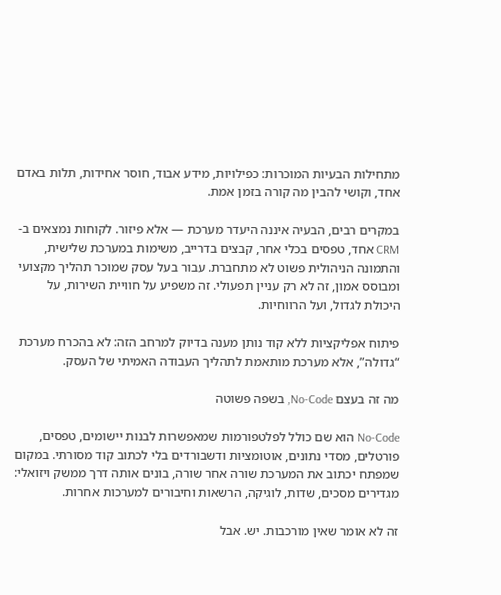מתחילות הבעיות המוכרות: כפילויות, מידע אבוד, חוסר אחידות, תלות באדם אחד, וקושי להבין מה קורה בזמן אמת.

במקרים רבים, הבעיה איננה היעדר מערכת — אלא פיזור. לקוחות נמצאים ב-CRM אחד, טפסים בכלי אחר, קבצים בדרייב, משימות במערכת שלישית, והתמונה הניהולית פשוט לא מתחברת. עבור בעל עסק שמוכר תהליך מקצועי ומבוסס אמון, זה לא רק עניין תפעולי. זה משפיע על חוויית השירות, על היכולת לגדול, ועל הרווחיות.

פיתוח אפליקציות ללא קוד נותן מענה בדיוק למרחב הזה: לא בהכרח מערכת “גדולה”, אלא מערכת מותאמת לתהליך העבודה האמיתי של העסק.

מה זה בעצם No-Code, בשפה פשוטה

No-Code הוא שם כולל לפלטפורמות שמאפשרות לבנות יישומים, טפסים, פורטלים, מסדי נתונים, אוטומציות ודשבורדים בלי לכתוב קוד מסורתי. במקום שמפתח יכתוב את המערכת שורה אחר שורה, בונים אותה דרך ממשק ויזואלי: מגדירים מסכים, שדות, לוגיקה, הרשאות וחיבורים למערכות אחרות.

זה לא אומר שאין מורכבות. יש. אבל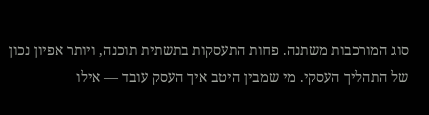סוג המורכבות משתנה. פחות התעסקות בתשתית תוכנה, ויותר אפיון נכון של התהליך העסקי. מי שמבין היטב איך העסק עובד — אילו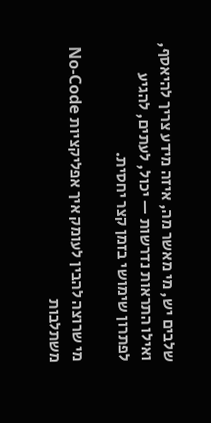שלבים יש, מי מאשר מה, איזה מידע צריך להיאסף, ואילו התראות נדרשות — יכול, לעתים, להגיע לפתרון שימושי בזמן קצר יחסית.

מי שרוצה להבין לעומק איך אפליקציות No-Code משתלבות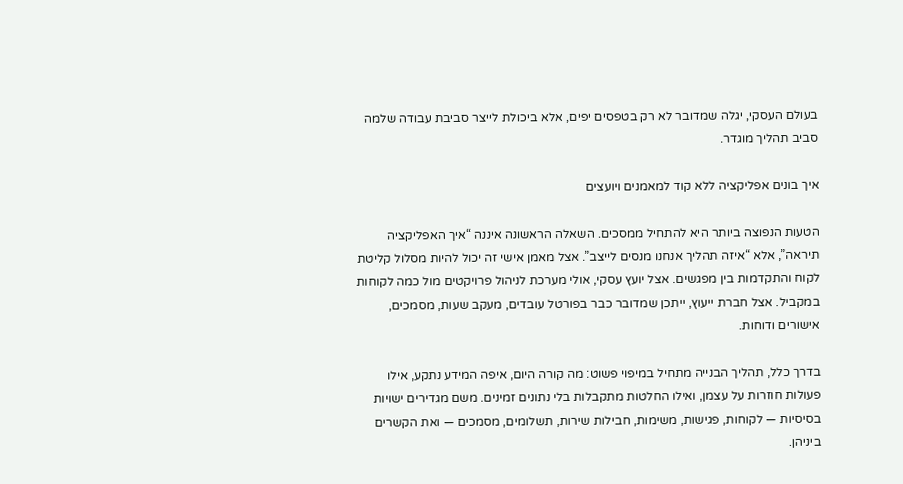בעולם העסקי, יגלה שמדובר לא רק בטפסים יפים, אלא ביכולת לייצר סביבת עבודה שלמה סביב תהליך מוגדר.

איך בונים אפליקציה ללא קוד למאמנים ויועצים

הטעות הנפוצה ביותר היא להתחיל ממסכים. השאלה הראשונה איננה “איך האפליקציה תיראה”, אלא “איזה תהליך אנחנו מנסים לייצב”. אצל מאמן אישי זה יכול להיות מסלול קליטת לקוח והתקדמות בין מפגשים. אצל יועץ עסקי, אולי מערכת לניהול פרויקטים מול כמה לקוחות במקביל. אצל חברת ייעוץ, ייתכן שמדובר כבר בפורטל עובדים, מעקב שעות, מסמכים, אישורים ודוחות.

בדרך כלל, תהליך הבנייה מתחיל במיפוי פשוט: מה קורה היום, איפה המידע נתקע, אילו פעולות חוזרות על עצמן, ואילו החלטות מתקבלות בלי נתונים זמינים. משם מגדירים ישויות בסיסיות — לקוחות, פגישות, משימות, חבילות שירות, תשלומים, מסמכים — ואת הקשרים ביניהן.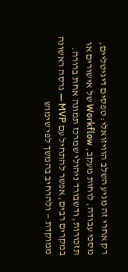רק אחרי זה מגיע השלב הוויזואלי: טפסים דיגיטליים, מסכי עבודה, לוחות מעקב, Workflow של אישורים או תזכורות, ודשבורד ניהולי שמרכז תמונה אחת ברורה. במקרים רבים, אפשר להתחיל עם MVP — גרסה ראשונה ממוקדת — ולהרחיב בהמשך לפי שימוש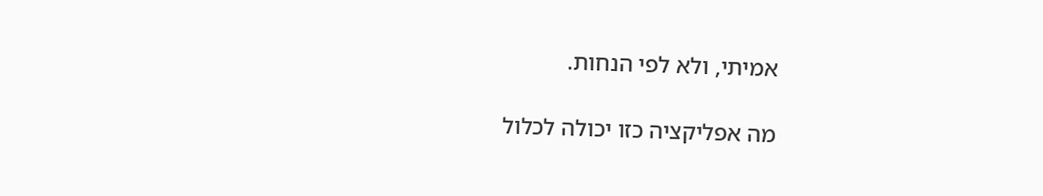אמיתי, ולא לפי הנחות.

מה אפליקציה כזו יכולה לכלול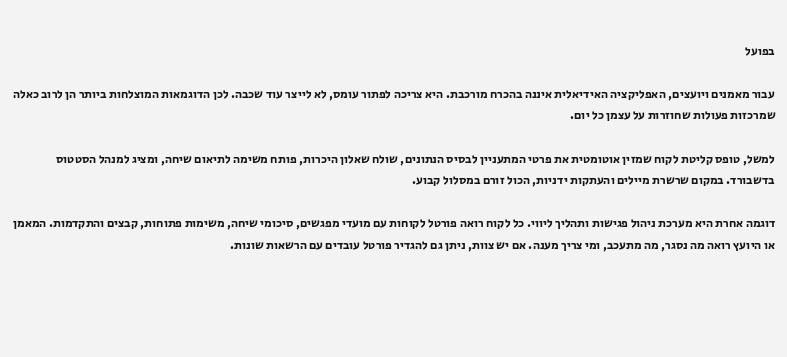בפועל

עבור מאמנים ויועצים, האפליקציה האידיאלית איננה בהכרח מורכבת. היא צריכה לפתור עומס, לא לייצר עוד שכבה. לכן הדוגמאות המוצלחות ביותר הן לרוב כאלה שמרכזות פעולות שחוזרות על עצמן כל יום.

למשל, טופס קליטת לקוח שמזין אוטומטית את פרטי המתעניין לבסיס הנתונים, שולח שאלון היכרות, פותח משימה לתיאום שיחה, ומציג למנהל הסטטוס בדשבורד. במקום שרשרת מיילים והעתקות ידניות, הכול זורם במסלול קבוע.

דוגמה אחרת היא מערכת ניהול פגישות ותהליך ליווי. כל לקוח רואה פורטל לקוחות עם מועדי מפגשים, סיכומי שיחה, משימות פתוחות, קבצים והתקדמות. המאמן או היועץ רואה מה נסגר, מה מתעכב, ומי צריך מענה. אם יש צוות, ניתן גם להגדיר פורטל עובדים עם הרשאות שונות.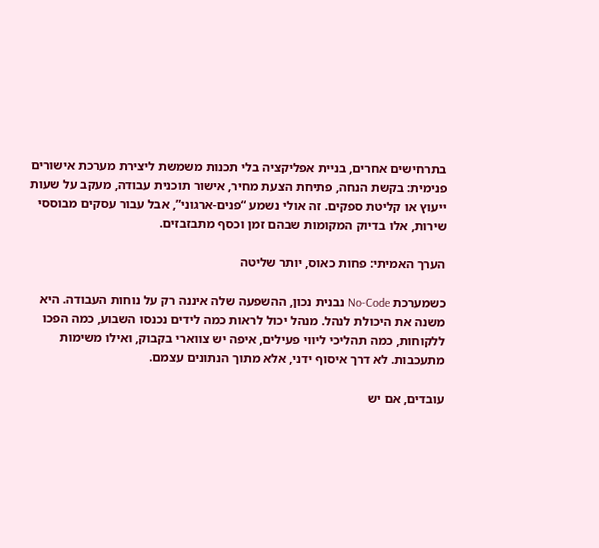בתרחישים אחרים, בניית אפליקציה בלי תכנות משמשת ליצירת מערכת אישורים פנימית: בקשת הנחה, פתיחת הצעת מחיר, אישור תוכנית עבודה, מעקב על שעות ייעוץ או קליטת ספקים. זה אולי נשמע “פנים-ארגוני”, אבל עבור עסקים מבוססי שירות, אלו בדיוק המקומות שבהם זמן וכסף מתבזבזים.

הערך האמיתי: פחות כאוס, יותר שליטה

כשמערכת No-Code נבנית נכון, ההשפעה שלה איננה רק על נוחות העבודה. היא משנה את היכולת לנהל. מנהל יכול לראות כמה לידים נכנסו השבוע, כמה הפכו ללקוחות, כמה תהליכי ליווי פעילים, איפה יש צווארי בקבוק, ואילו משימות מתעכבות. לא דרך איסוף ידני, אלא מתוך הנתונים עצמם.

עובדים, אם יש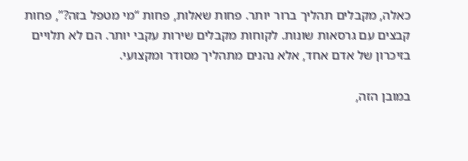כאלה, מקבלים תהליך ברור יותר. פחות שאלות, פחות “מי מטפל בזה?”, פחות קבצים עם גרסאות שונות. לקוחות מקבלים שירות עקבי יותר. הם לא תלויים בזיכרון של אדם אחד, אלא נהנים מתהליך מסודר ומקצועי.

במובן הזה,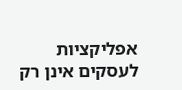אפליקציות לעסקים אינן רק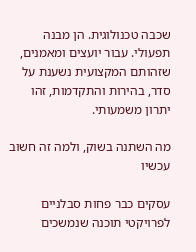שכבה טכנולוגית. הן מבנה תפעולי. עבור יועצים ומאמנים, שזהותם המקצועית נשענת על סדר, בהירות והתקדמות, זהו יתרון משמעותי.

מה השתנה בשוק, ולמה זה חשוב עכשיו

עסקים כבר פחות סבלניים לפרויקטי תוכנה שנמשכים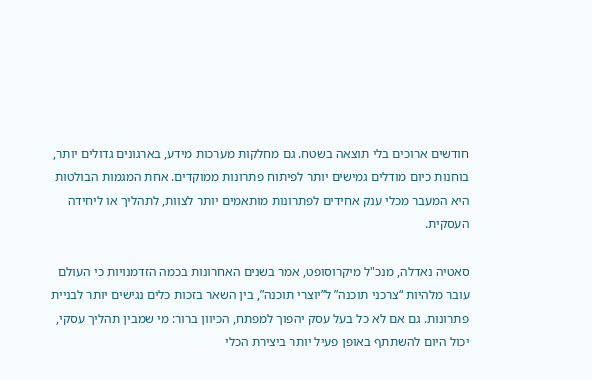חודשים ארוכים בלי תוצאה בשטח. גם מחלקות מערכות מידע, בארגונים גדולים יותר, בוחנות כיום מודלים גמישים יותר לפיתוח פתרונות ממוקדים. אחת המגמות הבולטות היא המעבר מכלי ענק אחידים לפתרונות מותאמים יותר לצוות, לתהליך או ליחידה העסקית.

סאטיה נאדלה, מנכ"ל מיקרוסופט, אמר בשנים האחרונות בכמה הזדמנויות כי העולם עובר מלהיות “צרכני תוכנה” ל”יוצרי תוכנה”, בין השאר בזכות כלים נגישים יותר לבניית פתרונות. גם אם לא כל בעל עסק יהפוך למפתח, הכיוון ברור: מי שמבין תהליך עסקי, יכול היום להשתתף באופן פעיל יותר ביצירת הכלי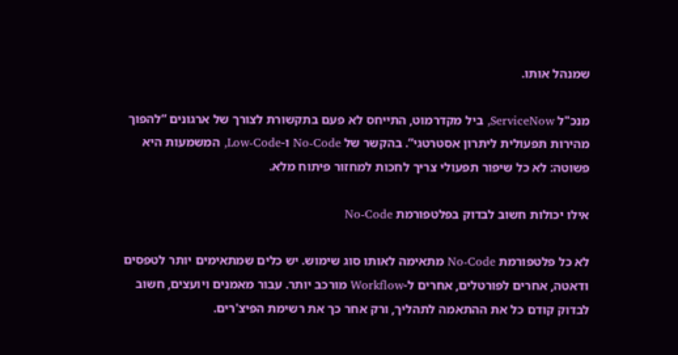שמנהל אותו.

מנכ"ל ServiceNow, ביל מקדרמוט, התייחס לא פעם בתקשורת לצורך של ארגונים “להפוך מהירות תפעולית ליתרון אסטרטגי”. בהקשר של No-Code ו-Low-Code, המשמעות היא פשוטה: לא כל שיפור תפעולי צריך לחכות למחזור פיתוח מלא.

אילו יכולות חשוב לבדוק בפלטפורמת No-Code

לא כל פלטפורמת No-Code מתאימה לאותו סוג שימוש. יש כלים שמתאימים יותר לטפסים ודאטה, אחרים לפורטלים, אחרים ל-Workflow מורכב יותר. עבור מאמנים ויועצים, חשוב לבדוק קודם כל את ההתאמה לתהליך, ורק אחר כך את רשימת הפיצ'רים.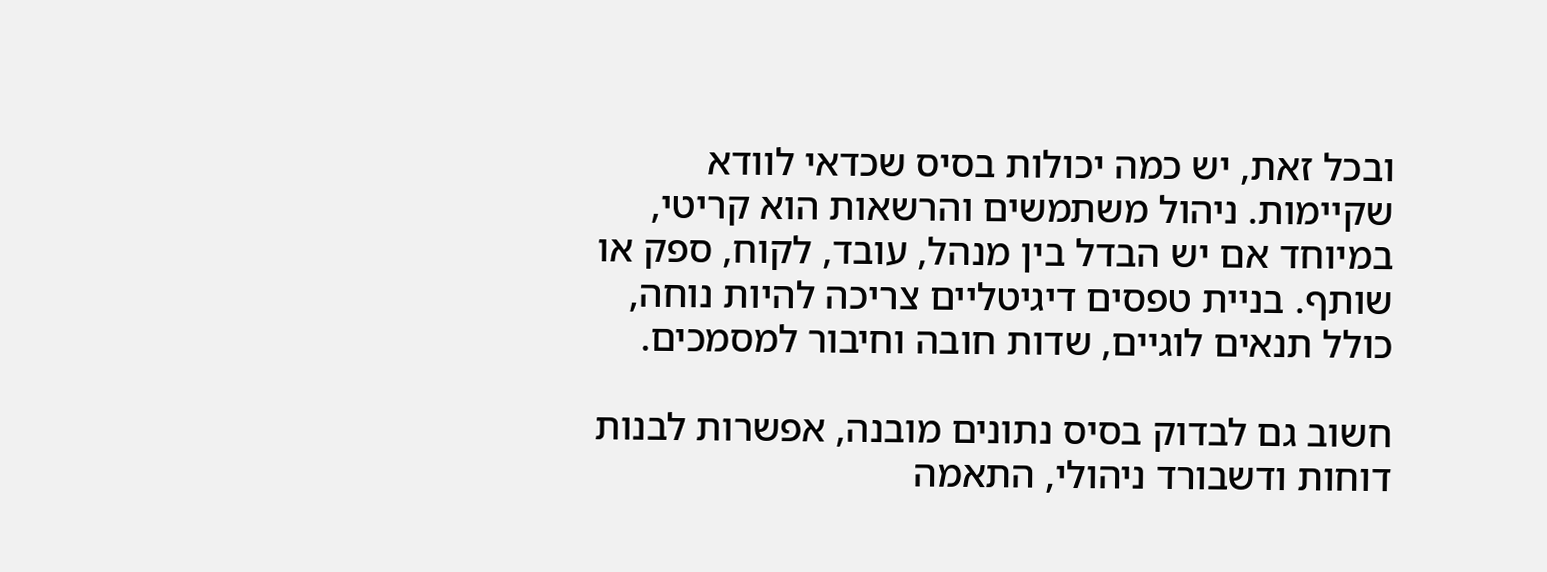ובכל זאת, יש כמה יכולות בסיס שכדאי לוודא שקיימות. ניהול משתמשים והרשאות הוא קריטי, במיוחד אם יש הבדל בין מנהל, עובד, לקוח, ספק או שותף. בניית טפסים דיגיטליים צריכה להיות נוחה, כולל תנאים לוגיים, שדות חובה וחיבור למסמכים.

חשוב גם לבדוק בסיס נתונים מובנה, אפשרות לבנות דוחות ודשבורד ניהולי, התאמה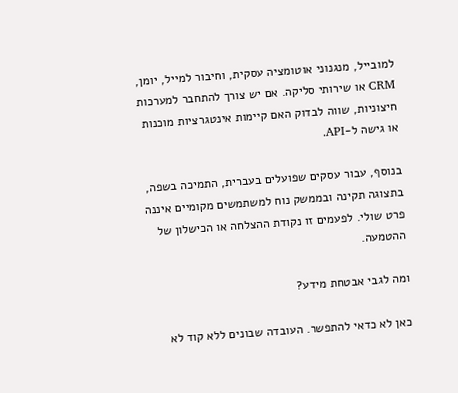למובייל, מנגנוני אוטומציה עסקית, וחיבור למייל, יומן, CRM או שירותי סליקה. אם יש צורך להתחבר למערכות חיצוניות, שווה לבדוק האם קיימות אינטגרציות מוכנות או גישה ל-API.

בנוסף, עבור עסקים שפועלים בעברית, התמיכה בשפה, בתצוגה תקינה ובממשק נוח למשתמשים מקומיים איננה פרט שולי. לפעמים זו נקודת ההצלחה או הכישלון של ההטמעה.

ומה לגבי אבטחת מידע?

כאן לא כדאי להתפשר. העובדה שבונים ללא קוד לא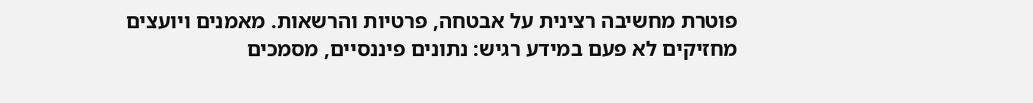פוטרת מחשיבה רצינית על אבטחה, פרטיות והרשאות. מאמנים ויועצים מחזיקים לא פעם במידע רגיש: נתונים פיננסיים, מסמכים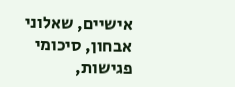אישיים, שאלוני אבחון, סיכומי פגישות,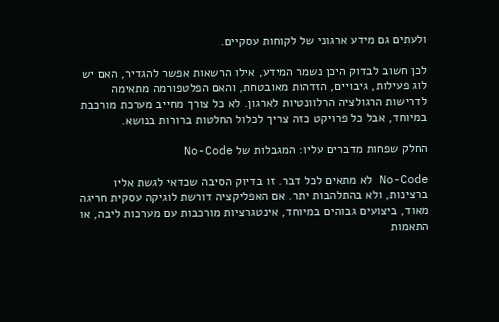ולעתים גם מידע ארגוני של לקוחות עסקיים.

לכן חשוב לבדוק היכן נשמר המידע, אילו הרשאות אפשר להגדיר, האם יש לוג פעילות, גיבויים, הזדהות מאובטחת, והאם הפלטפורמה מתאימה לדרישות הרגולציה הרלוונטיות לארגון. לא כל צורך מחייב מערכת מורכבת במיוחד, אבל כל פרויקט כזה צריך לכלול החלטות ברורות בנושא.

החלק שפחות מדברים עליו: המגבלות של No-Code

No-Code לא מתאים לכל דבר. זו בדיוק הסיבה שכדאי לגשת אליו ברצינות, ולא בהתלהבות יתר. אם האפליקציה דורשת לוגיקה עסקית חריגה מאוד, ביצועים גבוהים במיוחד, אינטגרציות מורכבות עם מערכות ליבה, או התאמות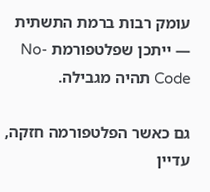עומק רבות ברמת התשתית — ייתכן שפלטפורמת No-Code תהיה מגבילה.

גם כאשר הפלטפורמה חזקה, עדיין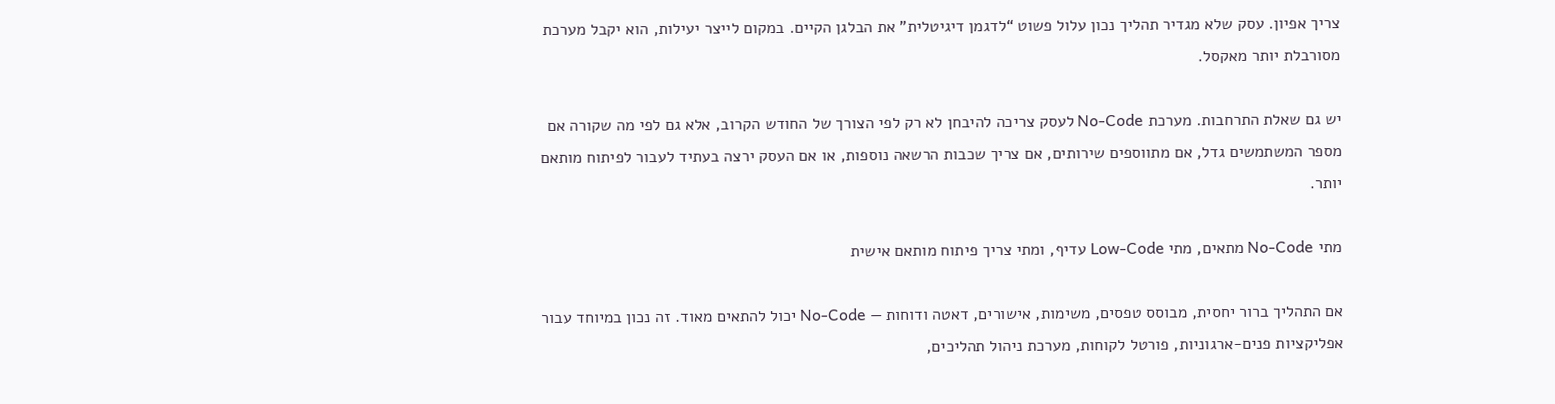צריך אפיון. עסק שלא מגדיר תהליך נכון עלול פשוט “לדגמן דיגיטלית” את הבלגן הקיים. במקום לייצר יעילות, הוא יקבל מערכת מסורבלת יותר מאקסל.

יש גם שאלת התרחבות. מערכת No-Code לעסק צריכה להיבחן לא רק לפי הצורך של החודש הקרוב, אלא גם לפי מה שקורה אם מספר המשתמשים גדל, אם מתווספים שירותים, אם צריך שכבות הרשאה נוספות, או אם העסק ירצה בעתיד לעבור לפיתוח מותאם יותר.

מתי No-Code מתאים, מתי Low-Code עדיף, ומתי צריך פיתוח מותאם אישית

אם התהליך ברור יחסית, מבוסס טפסים, משימות, אישורים, דאטה ודוחות — No-Code יכול להתאים מאוד. זה נכון במיוחד עבור אפליקציות פנים-ארגוניות, פורטל לקוחות, מערכת ניהול תהליכים,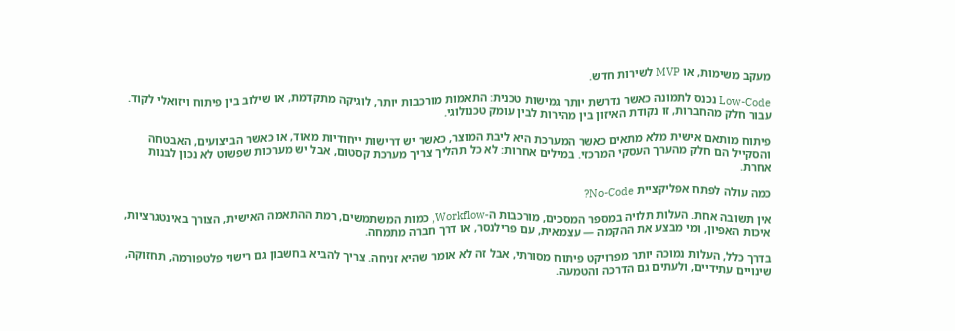מעקב משימות, או MVP לשירות חדש.

Low-Code נכנס לתמונה כאשר נדרשת יותר גמישות טכנית: התאמות מורכבות יותר, לוגיקה מתקדמת, או שילוב בין פיתוח ויזואלי לקוד. עבור חלק מהחברות, זו נקודת האיזון בין מהירות לבין עומק טכנולוגי.

פיתוח מותאם אישית מלא מתאים כאשר המערכת היא ליבת המוצר, כאשר יש דרישות ייחודיות מאוד, או כאשר הביצועים, האבטחה והסקייל הם חלק מהערך העסקי המרכזי. במילים אחרות: לא כל תהליך צריך מערכת קסטום, אבל יש מערכות שפשוט לא נכון לבנות אחרת.

כמה עולה לפתח אפליקציית No-Code?

אין תשובה אחת. העלות תלויה במספר המסכים, מורכבות ה-Workflow, כמות המשתמשים, רמת ההתאמה האישית, הצורך באינטגרציות, איכות האפיון, ומי מבצע את ההקמה — עצמאית, עם פרילנסר, או דרך חברה מתמחה.

בדרך כלל, העלות נמוכה יותר מפרויקט פיתוח מסורתי, אבל זה לא אומר שהיא זניחה. צריך להביא בחשבון גם רישוי פלטפורמה, תחזוקה, שינויים עתידיים, ולעתים גם הדרכה והטמעה.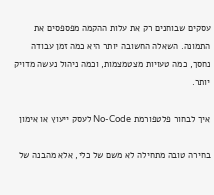עסקים שבוחנים רק את עלות ההקמה מפספסים את התמונה. השאלה החשובה יותר היא כמה זמן עבודה נחסך, כמה טעויות מצטמצמות, וכמה ניהול נעשה מדויק יותר.

איך לבחור פלטפורמת No-Code לעסק ייעוץ או אימון

בחירה טובה מתחילה לא משם של כלי, אלא מהבנה של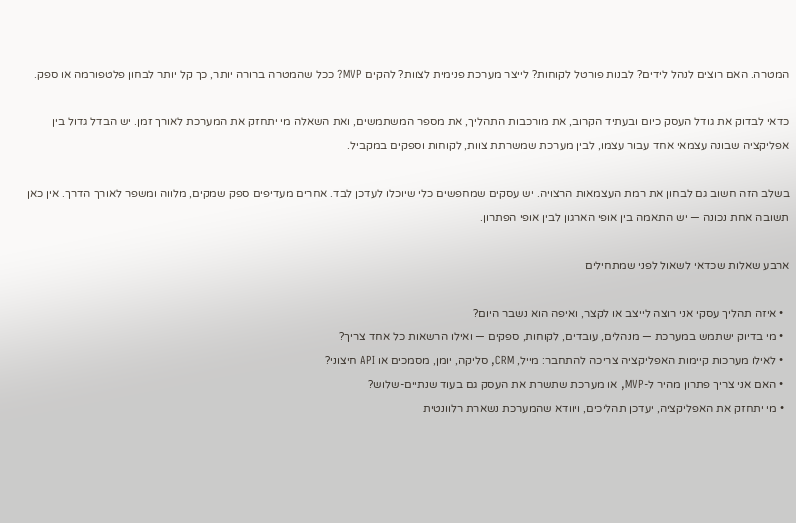המטרה. האם רוצים לנהל לידים? לבנות פורטל לקוחות? לייצר מערכת פנימית לצוות? להקים MVP? ככל שהמטרה ברורה יותר, כך קל יותר לבחון פלטפורמה או ספק.

כדאי לבדוק את גודל העסק כיום ובעתיד הקרוב, את מורכבות התהליך, את מספר המשתמשים, ואת השאלה מי יתחזק את המערכת לאורך זמן. יש הבדל גדול בין אפליקציה שבונה עצמאי אחד עבור עצמו, לבין מערכת שמשרתת צוות, לקוחות וספקים במקביל.

בשלב הזה חשוב גם לבחון את רמת העצמאות הרצויה. יש עסקים שמחפשים כלי שיוכלו לעדכן לבד. אחרים מעדיפים ספק שמקים, מלווה ומשפר לאורך הדרך. אין כאן תשובה אחת נכונה — יש התאמה בין אופי הארגון לבין אופי הפתרון.

ארבע שאלות שכדאי לשאול לפני שמתחילים

  • איזה תהליך עסקי אני רוצה לייצב או לקצר, ואיפה הוא נשבר היום?
  • מי בדיוק ישתמש במערכת — מנהלים, עובדים, לקוחות, ספקים — ואילו הרשאות כל אחד צריך?
  • לאילו מערכות קיימות האפליקציה צריכה להתחבר: מייל, CRM, סליקה, יומן, מסמכים או API חיצוני?
  • האם אני צריך פתרון מהיר ל-MVP, או מערכת שתשרת את העסק גם בעוד שנתיים-שלוש?
  • מי יתחזק את האפליקציה, יעדכן תהליכים, ויוודא שהמערכת נשארת רלוונטית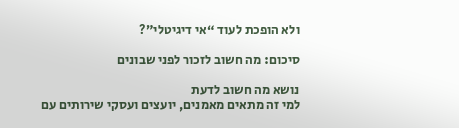ולא הופכת לעוד “אי דיגיטלי”?

סיכום: מה חשוב לזכור לפני שבונים

נושא מה חשוב לדעת
למי זה מתאים מאמנים, יועצים ועסקי שירותים עם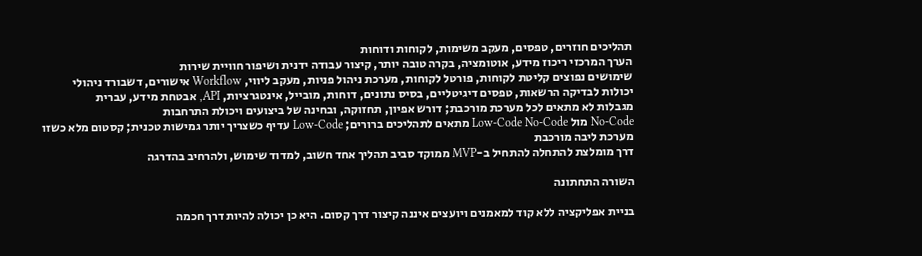תהליכים חוזרים, טפסים, מעקב משימות, לקוחות ודוחות
הערך המרכזי ריכוז מידע, אוטומציה, בקרה טובה יותר, קיצור עבודה ידנית ושיפור חוויית שירות
שימושים נפוצים קליטת לקוחות, פורטל לקוחות, מערכת ניהול פניות, מעקב ליווי, Workflow אישורים, דשבורד ניהולי
יכולות לבדיקה הרשאות, טפסים דיגיטליים, בסיס נתונים, דוחות, מובייל, אינטגרציות, API, אבטחת מידע, עברית
מגבלות לא מתאים לכל מערכת מורכבת; דורש אפיון, תחזוקה, ובחינה של ביצועים ויכולת התרחבות
No-Code מול Low-Code No-Code מתאים לתהליכים ברורים; Low-Code עדיף כשצריך יותר גמישות טכנית; קסטום מלא כשזו מערכת ליבה מורכבת
דרך מומלצת להתחלה להתחיל ב-MVP ממוקד סביב תהליך אחד חשוב, למדוד שימוש, ולהרחיב בהדרגה

השורה התחתונה

בניית אפליקציה ללא קוד למאמנים ויועצים איננה קיצור דרך קסום. היא כן יכולה להיות דרך חכמה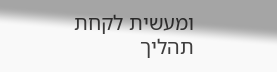ומעשית לקחת תהליך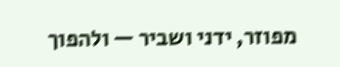מפוזר, ידני ושביר — ולהפוך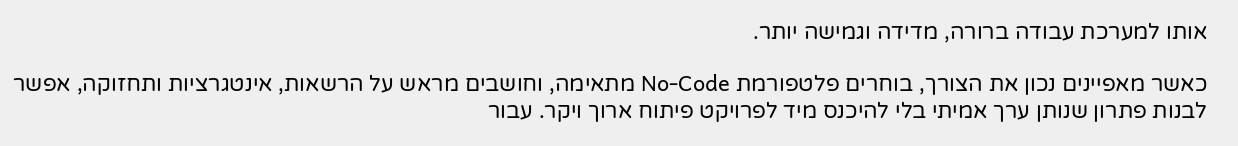אותו למערכת עבודה ברורה, מדידה וגמישה יותר.

כאשר מאפיינים נכון את הצורך, בוחרים פלטפורמת No-Code מתאימה, וחושבים מראש על הרשאות, אינטגרציות ותחזוקה, אפשר לבנות פתרון שנותן ערך אמיתי בלי להיכנס מיד לפרויקט פיתוח ארוך ויקר. עבור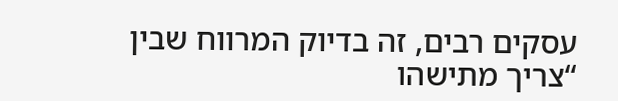עסקים רבים, זה בדיוק המרווח שבין “צריך מתישהו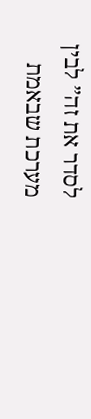לסדר את זה” לבין מערכת שבאמת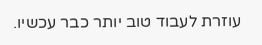עוזרת לעבוד טוב יותר כבר עכשיו.